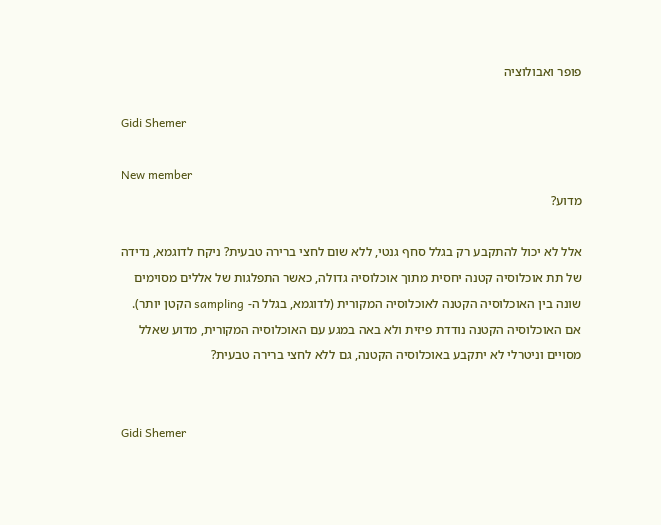פופר ואבולוציה

Gidi Shemer

New member
מדוע?

אלל לא יכול להתקבע רק בגלל סחף גנטי, ללא שום לחצי ברירה טבעית? ניקח לדוגמא, נדידה של תת אוכלוסיה קטנה יחסית מתוך אוכלוסיה גדולה, כאשר התפלגות של אללים מסוימים שונה בין האוכלוסיה הקטנה לאוכלוסיה המקורית (לדוגמא, בגלל ה- sampling הקטן יותר). אם האוכלוסיה הקטנה נודדת פיזית ולא באה במגע עם האוכלוסיה המקורית, מדוע שאלל מסויים וניטרלי לא יתקבע באוכלוסיה הקטנה, גם ללא לחצי ברירה טבעית?


Gidi Shemer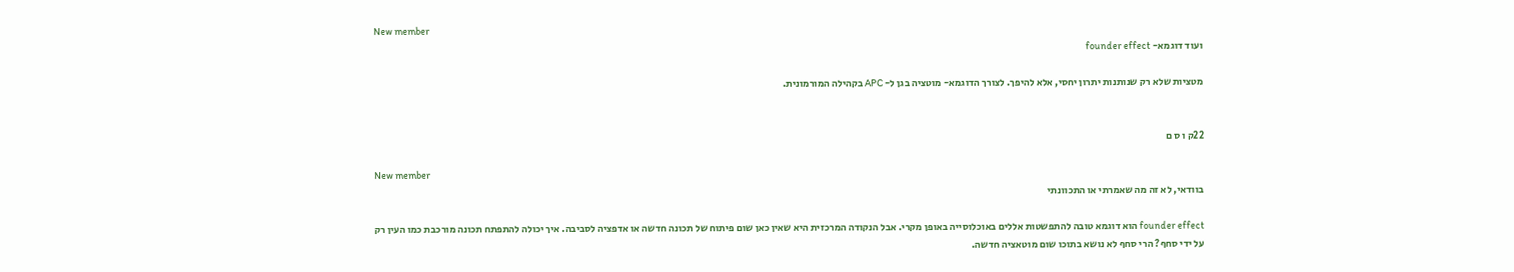New member
ועוד דוגמא- founder effect

מטציות שלא רק שנותנות יתרון יחסי, אלא להיפך. לצורך הדוגמא- מוטציה בגן ל- APC בקהילה המורמונית.


22ק ו ס ם

New member
בוודאי, לא זה מה שאמרתי או התכוונתי

founder effect הוא דוגמא טובה להתפשטות אללים באוכלוסייה באופן מקרי. אבל הנקודה המרכזית היא שאין כאן שום פיתוח של תכונה חדשה או אדפציה לסביבה. איך יכולה להתפתח תכונה מורכבת כמו העין רק על ידי סחף? הרי סחף לא נושא בתוכו שום מוטאציה חדשה.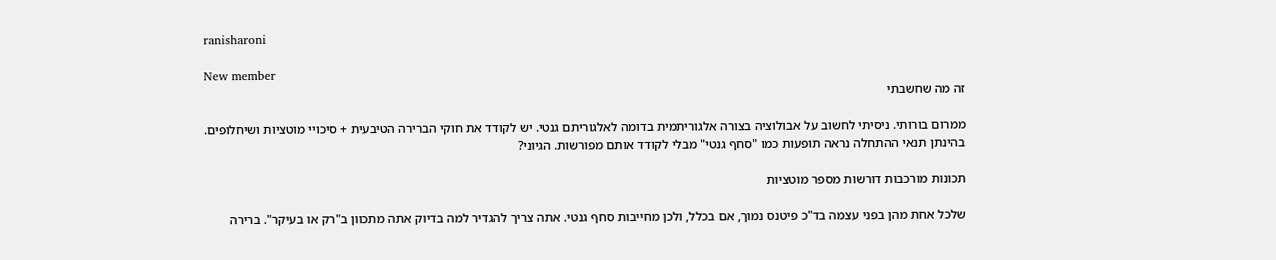ranisharoni

New member
זה מה שחשבתי

ממרום בורותי. ניסיתי לחשוב על אבולוציה בצורה אלגוריתמית בדומה לאלגוריתם גנטי. יש לקודד את חוקי הברירה הטיבעית + סיכויי מוטציות ושיחלופים. בהינתן תנאי ההתחלה נראה תופעות כמו "סחף גנטי" מבלי לקודד אותם מפורשות. הגיוני?

תכונות מורכבות דורשות מספר מוטציות

שלכל אחת מהן בפני עצמה בד"כ פיטנס נמוך, אם בכלל, ולכן מחייבות סחף גנטי. אתה צריך להגדיר למה בדיוק אתה מתכוון ב"רק או בעיקר". ברירה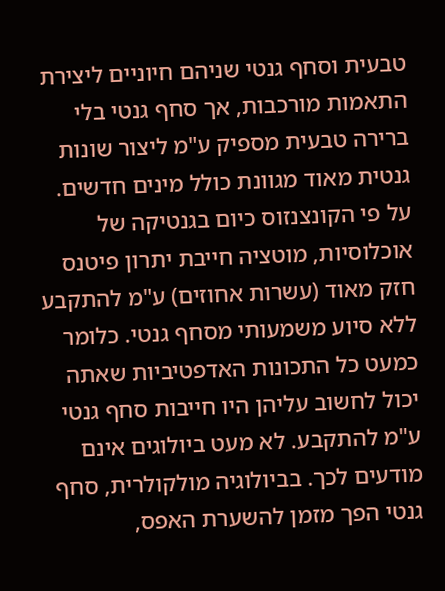טבעית וסחף גנטי שניהם חיוניים ליצירת התאמות מורכבות, אך סחף גנטי בלי ברירה טבעית מספיק ע"מ ליצור שונות גנטית מאוד מגוונת כולל מינים חדשים. על פי הקונצנזוס כיום בגנטיקה של אוכלוסיות, מוטציה חייבת יתרון פיטנס חזק מאוד (עשרות אחוזים) ע"מ להתקבע ללא סיוע משמעותי מסחף גנטי. כלומר כמעט כל התכונות האדפטיביות שאתה יכול לחשוב עליהן היו חייבות סחף גנטי ע"מ להתקבע. לא מעט ביולוגים אינם מודעים לכך. בביולוגיה מולקולרית, סחף גנטי הפך מזמן להשערת האפס,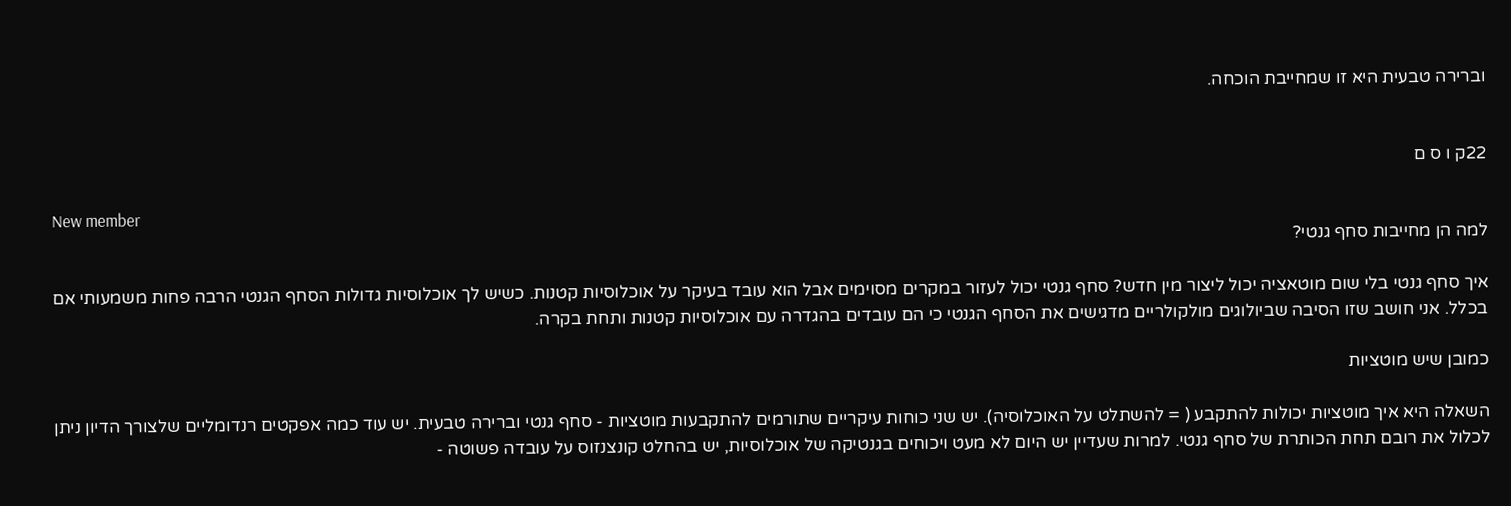וברירה טבעית היא זו שמחייבת הוכחה.


22ק ו ס ם

New member
למה הן מחייבות סחף גנטי?

איך סחף גנטי בלי שום מוטאציה יכול ליצור מין חדש? סחף גנטי יכול לעזור במקרים מסוימים אבל הוא עובד בעיקר על אוכלוסיות קטנות. כשיש לך אוכלוסיות גדולות הסחף הגנטי הרבה פחות משמעותי אם בכלל. אני חושב שזו הסיבה שביולוגים מולקולריים מדגישים את הסחף הגנטי כי הם עובדים בהגדרה עם אוכלוסיות קטנות ותחת בקרה.

כמובן שיש מוטציות

השאלה היא איך מוטציות יכולות להתקבע ( = להשתלט על האוכלוסיה). יש שני כוחות עיקריים שתורמים להתקבעות מוטציות - סחף גנטי וברירה טבעית. יש עוד כמה אפקטים רנדומליים שלצורך הדיון ניתן לכלול את רובם תחת הכותרת של סחף גנטי. למרות שעדיין יש היום לא מעט ויכוחים בגנטיקה של אוכלוסיות, יש בהחלט קונצנזוס על עובדה פשוטה -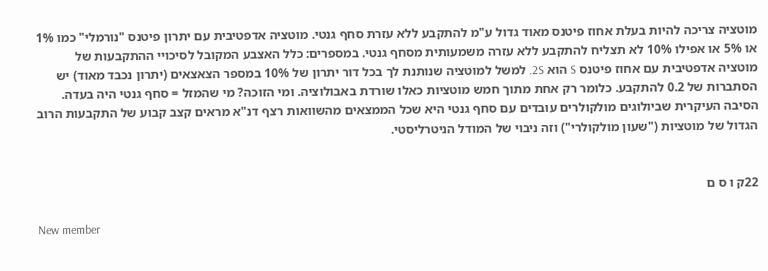מוטציה צריכה להיות בעלת אחוז פיטנס מאוד גדול ע"מ להתקבע ללא עזרת סחף גנטי. מוטציה אדפטיבית עם יתרון פיטנס "נורמלי" כמו 1% או 5% או אפילו 10% לא תצליח להתקבע ללא עזרה משמעותית מסחף גנטי. במספרים: כלל האצבע המקובל לסיכויי ההתקבעות של מוטציה אדפטיבית עם אחוז פיטנס S הוא 2S. למשל למוטציה שנותנת לך בכל דור יתרון של 10% במספר הצאצאים (יתרון נכבד מאוד) יש הסתברות של 0.2 להתקבע. כלומר רק אחת מתוך חמש מוטציות כאלו שורדת באבולוציה. ומי הזוכה? מי שהמזל = סחף גנטי היה בעדה. הסיבה העיקרית שביולוגים מולקולרים עובדים עם סחף גנטי היא שכל הממצאים מהשוואות רצף דנ"א מראים קצב קבוע של התקבעות הרוב הגדול של מוטציות ("שעון מולקולרי") וזה ניבוי של המודל הניטרליסטי.


22ק ו ס ם

New member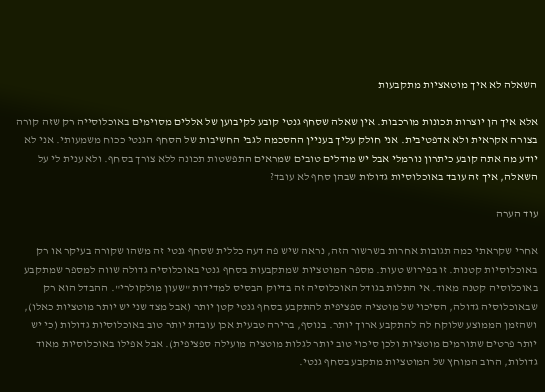השאלה לא איך מוטאציות מתקבעות

אלא איך הן יוצרות תכונות מורכבות. אין שאלה שסחף גנטי קובע לקיבוען של אללים מסוימים באוכלוסייה רק שזה קורה בצורה אקראית ולא אדפטיבית. אני חולק עליך בעניין ההסכמה לגבי החשיבות של הסחף הגנטי ככוח משמעותי. אני לא יודע מה אתה קובע כיתרון נורמלי אבל יש מודלים טובים שמראים התפשטות תכונה ללא צורך בסחף. ולא ענית לי על השאלה, איך זה עובד באוכלוסיות גדולות שבהן סחף לא עובד?

עוד הערה

אחרי שקראתי כמה תגובות אחרות בשרשור הזה, נראה שיש פה דעה כללית שסחף גנטי זה משהו שקורה בעיקר או רק באוכלוסיות קטנות. זו בפירוש טעות. מספר המוטציות שמתקבעות בסחף גנטי באוכלוסיה גדולה שווה למספר שמתקבע באוכלוסיה קטנה מאוד. אי התלות בגודל האוכלוסיה זה בדיוק הבסיס למדידות "שעון מולקולרי". ההבדל הוא רק שבאוכלוסיה גדולה, הסיכוי של מוטציה ספציפית להתקבע בסחף גנטי קטן יותר (אבל מצד שני יש יותר מוטציות כאלו), ושהזמן הממוצע שלוקח לה להתקבע ארוך יותר. בנוסף, ברירה טבעית אכן עובדת יותר טוב באוכלוסיות גדולות (כי יש יותר פרטים שתורמים מוטציות ולכן סיכוי טוב יותר לגלות מוטציה מועילה ספציפית). אבל אפילו באוכלוסיות מאוד גדולות, הרוב המוחץ של המוטציות מתקבע בסחף גנטי.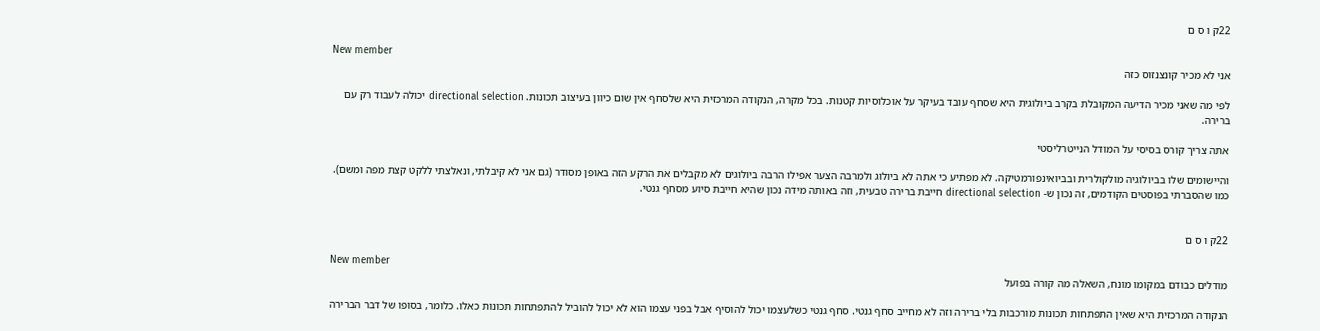22ק ו ס ם

New member
אני לא מכיר קונצנזוס כזה

לפי מה שאני מכיר הדיעה המקובלת בקרב ביולוגית היא שסחף עובד בעיקר על אוכלוסיות קטנות. בכל מקרה, הנקודה המרכזית היא שלסחף אין שום כיוון בעיצוב תכונות. directional selection יכולה לעבוד רק עם ברירה.

אתה צריך קורס בסיסי על המודל הנייטרליסטי

והיישומים שלו בביולוגיה מולקולרית ובביואינפורמטיקה. לא מפתיע כי אתה לא ביולוג ולמרבה הצער אפילו הרבה ביולוגים לא מקבלים את הרקע הזה באופן מסודר (גם אני לא קיבלתי, ונאלצתי ללקט קצת מפה ומשם). כמו שהסברתי בפוסטים הקודמים, זה נכון ש- directional selection חייבת ברירה טבעית, וזה באותה מידה נכון שהיא חייבת סיוע מסחף גנטי.


22ק ו ס ם

New member
מודלים כבודם במקומו מונח, השאלה מה קורה בפועל

הנקודה המרכזית היא שאין התפתחות תכונות מורכבות בלי ברירה וזה לא מחייב סחף גנטי. סחף גנטי כשלעצמו יכול להוסיף אבל בפני עצמו הוא לא יכול להוביל להתפתחות תכונות כאלו. כלומר, בסופו של דבר הברירה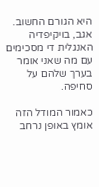היא הגורם החשוב. אגב, בויקיפדיה האנגלית די מסכימים עם מה שאני אומר בערך שלהם על סחיפה.

כאמור המודל הזה אומץ באופן נרחב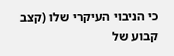כי הניבוי העיקרי שלו (קצב קבוע של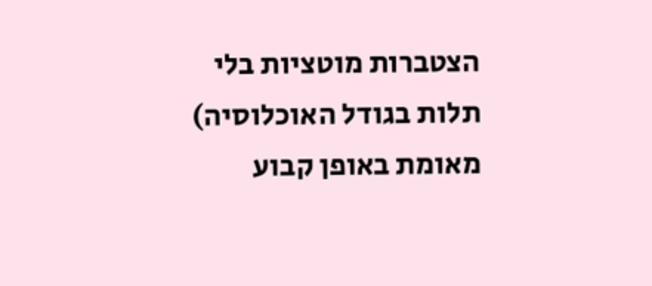הצטברות מוטציות בלי תלות בגודל האוכלוסיה) מאומת באופן קבוע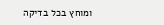ומוחץ בכל בדיקה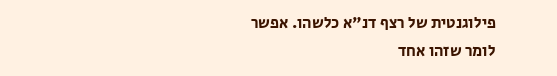פילוגנטית של רצף דנ"א כלשהו. אפשר לומר שזהו אחד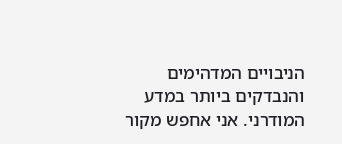הניבויים המדהימים והנבדקים ביותר במדע המודרני. אני אחפש מקור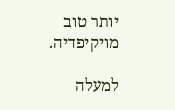יותר טוב מויקיפדיה.

למעלה